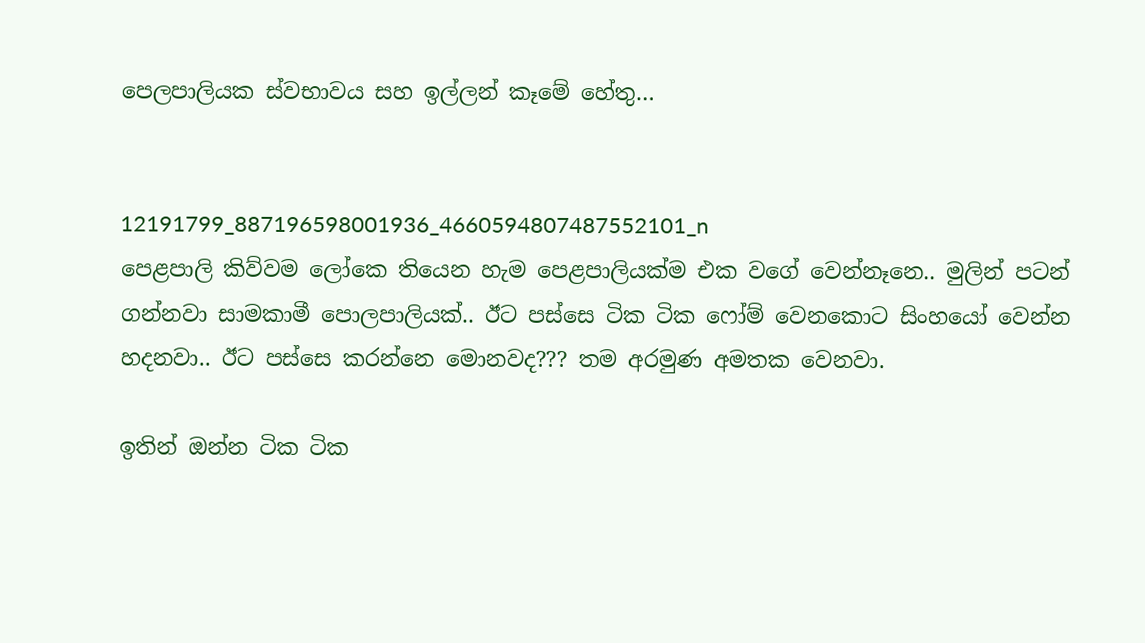පෙලපාලියක ස්වභාවය සහ ඉල්ලන් කෑමේ හේතු…


12191799_887196598001936_4660594807487552101_n
පෙළපාලි කිව්වම ලෝකෙ තියෙන හැම පෙළපාලියක්ම එක වගේ වෙන්නෑනෙ.. මුලින් පටන් ගන්නවා සාමකාමී පොලපාලියක්.. ඊට පස්සෙ ටික ටික ෆෝම් වෙනකොට සිංහයෝ වෙන්න හදනවා.. ඊට පස්සෙ කරන්නෙ මොනවද??? තම අරමුණ අමතක වෙනවා.

ඉතින් ඔන්න ටික ටික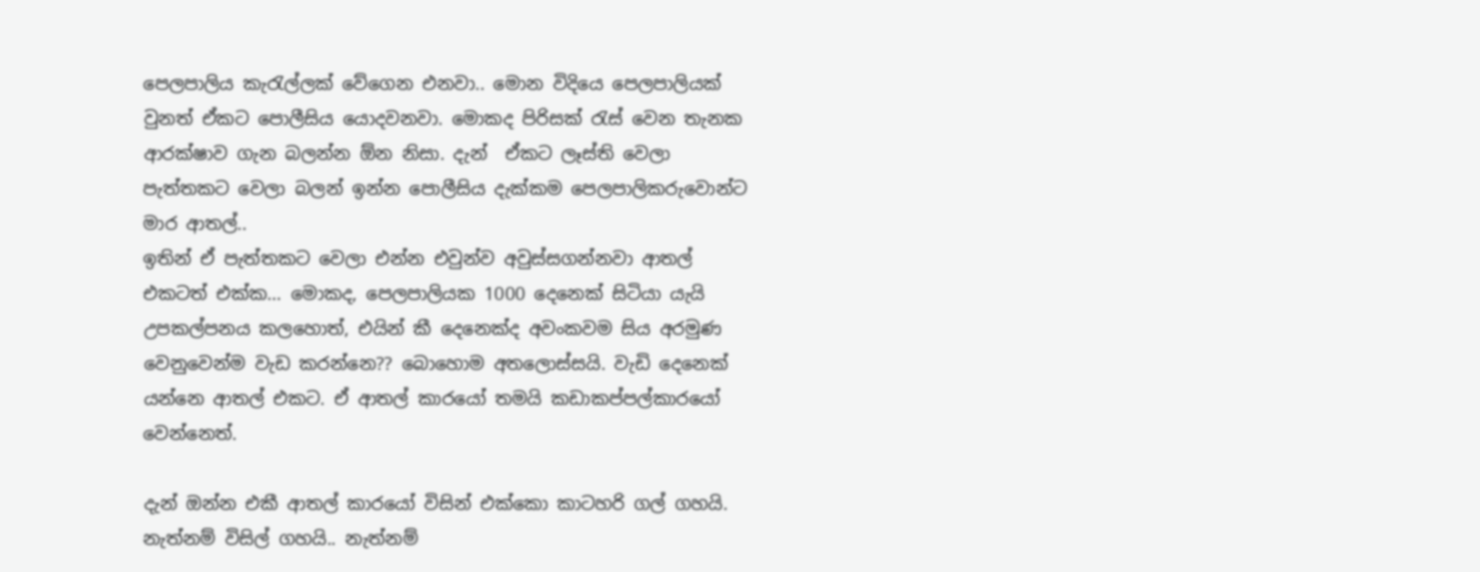පෙලපාලිය කැරැල්ලක් වේගෙන එනවා.. මොන විදියෙ පෙලපාලියක් වුනත් ඒකට පොලීසිය යොදවනවා. මොකද පිරිසක් රැස් වෙන තැනක ආරක්ෂාව ගැන බලන්න ඕන නිසා. දැන්  ඒකට ලෑස්ති වෙලා පැත්තකට වෙලා බලන් ඉන්න පොලීසිය දැක්කම පෙලපාලිකරුවොන්ට මාර ආතල්..
ඉතින් ඒ පැත්තකට වෙලා එන්න එවුන්ව අවුස්සගන්නවා ආතල් එකටත් එක්ක… මොකද, පෙලපාලියක 1000 දෙනෙක් සිටියා යැයි උපකල්පනය කලහොත්, එයින් කී දෙනෙක්ද අවංකවම සිය අරමුණ වෙනුවෙන්ම වැඩ කරන්නෙ?? බොහොම අතලොස්සයි. වැඩි දෙනෙක් යන්නෙ ආතල් එකට. ඒ ආතල් කාරයෝ තමයි කඩාකප්පල්කාරයෝ  වෙන්නෙත්.

දැන් ඔන්න එකී ආතල් කාරයෝ විසින් එක්කො කාටහරි ගල් ගහයි. නැත්නම් විසිල් ගහයි.. නැත්නම්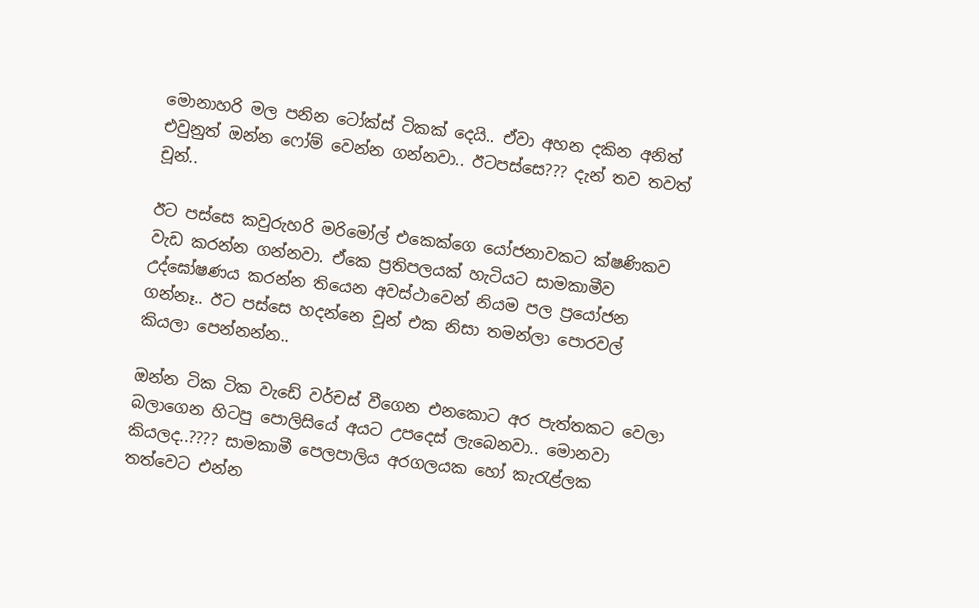මොනාහරි මල පනින ටෝක්ස් ටිකක් දෙයි.. ඒවා අහන දකින අනිත් එවුනුත් ඔන්න ෆෝම් වෙන්න ගන්නවා.. ඊටපස්සෙ??? දැන් තව තවත් චූන්..

ඊට පස්සෙ කවුරුහරි මරිමෝල් එකෙක්ගෙ යෝජනාවකට ක්ෂණිකව වැඩ කරන්න ගන්නවා. ඒකෙ ප්‍රතිපලයක් හැටියට සාමකාමීව උද්ඝෝෂණය කරන්න තියෙන අවස්ථාවෙන් නියම පල ප්‍රයෝජන ගන්නෑ.. ඊට පස්සෙ හදන්නෙ චූන් එක නිසා තමන්ලා පොරවල් කියලා පෙන්නන්න..

ඔන්න ටික ටික වැඩේ වර්චස් වීගෙන එනකොට අර පැත්තකට වෙලා බලාගෙන හිටපු පොලිසියේ අයට උපදෙස් ලැබෙනවා.. මොනවා කියලද..???? සාමකාමී පෙලපාලිය අරගලයක හෝ කැරැළ්ලක තත්වෙට එන්න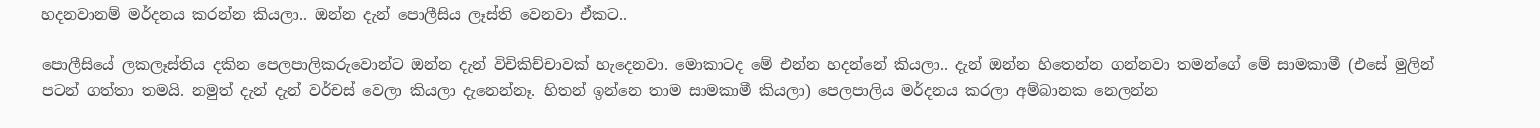හදනවානම් මර්දනය කරන්න කියලා.. ඔන්න දැන් පොලීසිය ලෑස්ති වෙනවා ඒකට..

පොලීසියේ ලකලෑස්තිය දකින පෙලපාලිකරුවොන්ට ඔන්න දැන් විචිකිච්චාවක් හැදෙනවා. මොකාටද මේ එන්න හදන්නේ කියලා.. දැන් ඔන්න හිතෙන්න ගන්නවා තමන්ගේ මේ සාමකාමී (එසේ මුලින් පටන් ගත්තා තමයි. නමුත් දැන් දැන් වර්චස් වෙලා කියලා දැනෙන්නෑ. හිතන් ඉන්නෙ තාම සාමකාමී කියලා) පෙලපාලිය මර්දනය කරලා අම්බානක නෙලන්න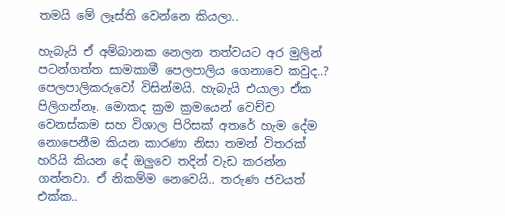තමයි මේ ලෑස්ති වෙන්නෙ කියලා..

හැබැයි ඒ අම්බානක නෙලන තත්වයට අර මුලින් පටන්ගත්ත සාමකාමී පෙලපාලිය ගෙනාවෙ කවුද..? පෙලපාලිකරුවෝ විසින්මයි. හැබැයි එයාලා ඒක පිලිගන්නෑ. මොකද ක්‍රම ක්‍රමයෙන් වෙච්ච වෙනස්කම සහ විශාල පිරිසක් අතරේ හැම දේම නොපෙනීම කියන කාරණා නිසා තමන් විතරක් හරියි කියන දේ ඔලුවෙ තදින් වැඩ කරන්න ගන්නවා. ඒ නිකම්ම නෙවෙයි.. තරුණ ජවයත් එක්ක..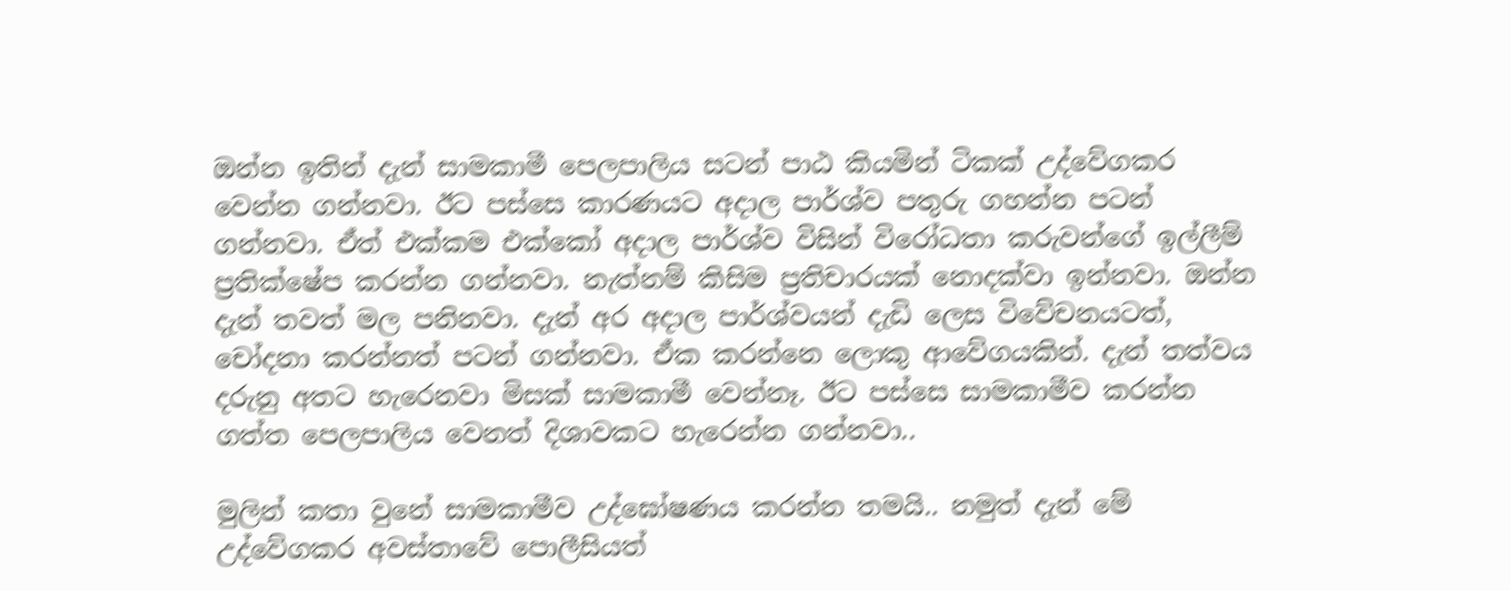ඔන්න ඉතින් දැන් සාමකාමී පෙලපාලිය සටන් පාඨ කියමින් ටිකක් උද්වේගකර වෙන්න ගන්නවා. ඊට පස්සෙ කාරණයට අදාල පාර්ශ්ව පතුරු ගහන්න පටන් ගන්නවා. ඒත් එක්කම එක්කෝ අදාල පාර්ශ්ව විසින් විරෝධතා කරුවන්ගේ ඉල්ලීම් ප්‍රතික්ෂේප කරන්න ගන්නවා. නැත්නම් කිසිම ප්‍රතිචාරයක් නොදක්වා ඉන්නවා. ඔන්න දැන් තවත් මල පනිනවා. දැන් අර අදාල පාර්ශ්වයන් දැඩි ලෙස විවේචනයටත්, චෝදනා කරන්නත් පටන් ගන්නවා. ඒක කරන්නෙ ලොකු ආවේගයකින්. දැන් තත්වය දරුනු අතට හැරෙනවා මිසක් සාමකාමී වෙන්නෑ. ඊට පස්සෙ සාමකාමීව කරන්න ගත්ත පෙලපාලිය වෙනත් දිශාවකට හැරෙන්න ගන්නවා..

මුලින් කතා වුනේ සාමකාමීව උද්ඝෝෂණය කරන්න තමයි.. නමුත් දැන් මේ උද්වේගකර අවස්තාවේ පොලීසියත්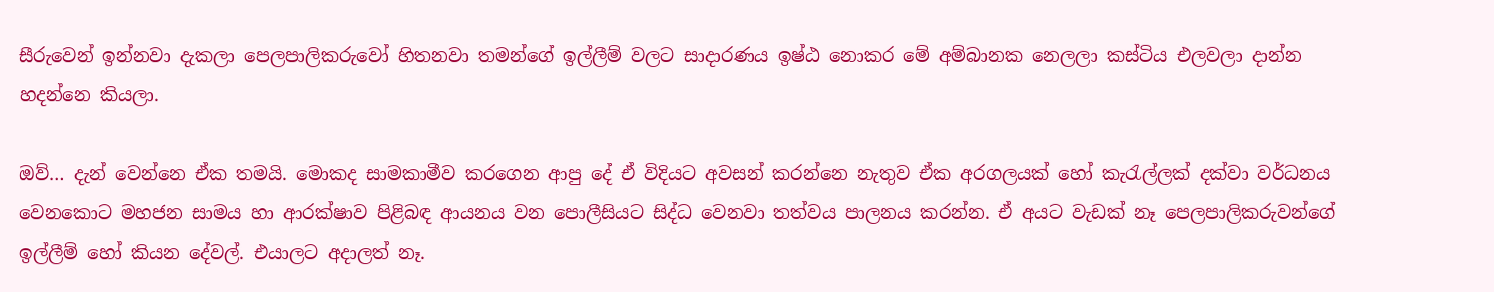සීරුවෙන් ඉන්නවා දැකලා පෙලපාලිකරුවෝ හිතනවා තමන්ගේ ඉල්ලීම් වලට සාදාරණය ඉෂ්ඨ නොකර මේ අම්බානක නෙලලා කස්ටිය එලවලා දාන්න හදන්නෙ කියලා.

ඔව්… දැන් වෙන්නෙ ඒක තමයි. මොකද සාමකාමීව කරගෙන ආපු දේ ඒ විදියට අවසන් කරන්නෙ නැතුව ඒක අරගලයක් හෝ කැරැල්ලක් දක්වා වර්ධනය වෙනකොට මහජන සාමය හා ආරක්ෂාව පිළිබඳ ආයනය වන පොලීසියට සිද්ධ වෙනවා තත්වය පාලනය කරන්න. ඒ අයට වැඩක් නෑ පෙලපාලිකරුවන්ගේ ඉල්ලීම් හෝ කියන දේවල්. එයාලට අදාලත් නෑ.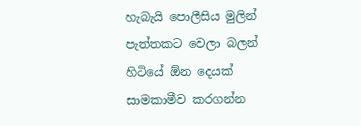හැබැයි පොලීසිය මුලින් පැත්තකට වෙලා බලන් හිටියේ ඕන දෙයක් සාමකාමීව කරගන්න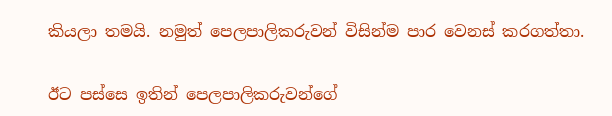කියලා තමයි. නමුත් පෙලපාලිකරුවන් විසින්ම පාර වෙනස් කරගත්තා.

ඊට පස්සෙ ඉතින් පෙලපාලිකරුවන්ගේ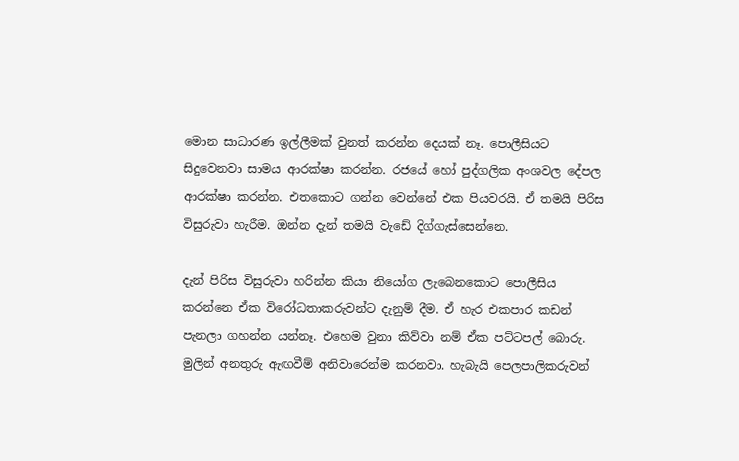මොන සාධාරණ ඉල්ලීමක් වුනත් කරන්න දෙයක් නෑ. පොලීසියට සිදුවෙනවා සාමය ආරක්ෂා කරන්න. රජයේ හෝ පුද්ගලික අංශවල දේපල ආරක්ෂා කරන්න. එතකොට ගන්න වෙන්නේ එක පියවරයි. ඒ තමයි පිරිස විසුරුවා හැරීම. ඔන්න දැන් තමයි වැඩේ දිග්ගැස්සෙන්නෙ.

දැන් පිරිස විසුරුවා හරින්න කියා නියෝග ලැබෙනකොට පොලීසිය කරන්නෙ ඒක විරෝධතාකරුවන්ට දැනුම් දීම. ඒ හැර එකපාර කඩන් පැනලා ගහන්න යන්නෑ. එහෙම වුනා කිව්වා නම් ඒක පට්ටපල් බොරු. මුලින් අනතුරු ඇඟවීම් අනිවාරෙන්ම කරනවා. හැබැයි පෙලපාලිකරුවන්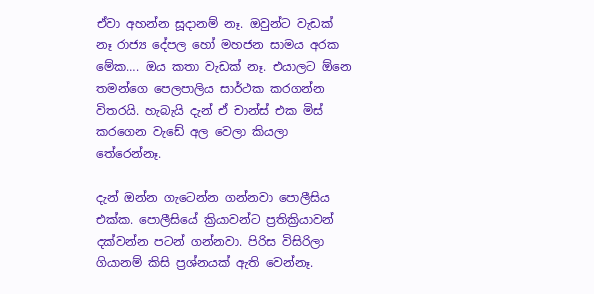ඒවා අහන්න සූදානම් නෑ. ඔවුන්ට වැඩක් නෑ රාජ්‍ය දේපල හෝ මහජන සාමය අරක මේක…. ඔය කතා වැඩක් නෑ. එයාලට ඕනෙ තමන්ගෙ පෙලපාලිය සාර්ථක කරගන්න විතරයි. හැබැයි දැන් ඒ චාන්ස් එක මිස් කරගෙන වැඩේ අල වෙලා කියලා තේරෙන්නෑ.

දැන් ඔන්න ගැටෙන්න ගන්නවා පොලීසිය එක්ක. පොලීසියේ ක්‍රියාවන්ට ප්‍රතික්‍රියාවන් දක්වන්න පටන් ගන්නවා. පිරිස විසිරිලා ගියානම් කිසි ප්‍රශ්නයක් ඇති වෙන්නෑ.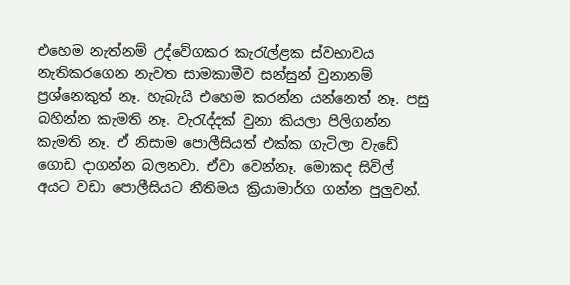එහෙම නැත්නම් උද්වේගකර කැරැල්ළක ස්වභාවය නැතිකරගෙන නැවත සාමකාමීව සන්සුන් වුනානම් ප්‍රශ්නෙකුත් නෑ. හැබැයි එහෙම කරන්න යන්නෙත් නෑ. පසු බහින්න කැමති නෑ. වැරැද්දක් වුනා කියලා පිලිගන්න කැමති නෑ. ඒ නිසාම පොලීසියත් එක්ක ගැටිලා වැඩේ ගොඩ දාගන්න බලනවා. ඒවා වෙන්නෑ. මොකද සිවිල් අයට වඩා පොලීසියට නීතිමය ක්‍රියාමාර්ග ගන්න පුලුවන්.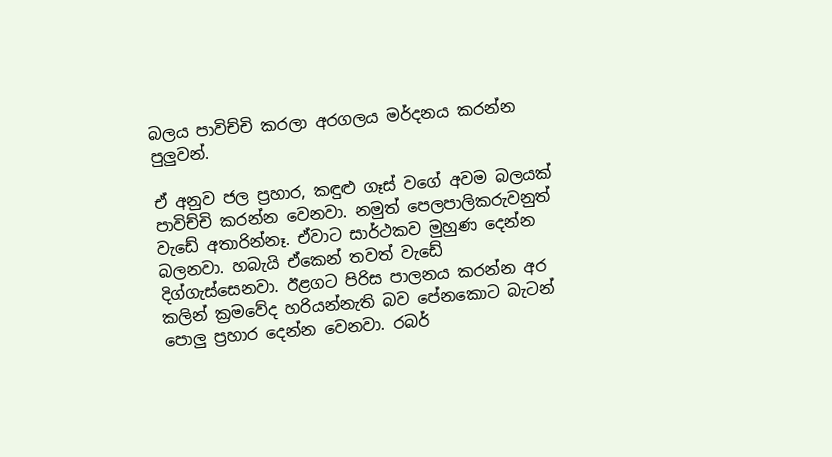බලය පාවිච්චි කරලා අරගලය මර්දනය කරන්න පුලුවන්.

ඒ අනුව ජල ප්‍රහාර, කඳුළු ගෑස් වගේ අවම බලයක් පාවිච්චි කරන්න වෙනවා. නමුත් පෙලපාලිකරුවනුත් වැඩේ අතාරින්නෑ. ඒවාට සාර්ථකව මුහුණ දෙන්න බලනවා. හබැයි ඒකෙන් තවත් වැඩේ දිග්ගැස්සෙනවා. ඊළගට පිරිස පාලනය කරන්න අර කලින් ක්‍රමවේද හරියන්නැති බව පේනකොට බැටන් පොලු ප්‍රහාර දෙන්න වෙනවා. රබර්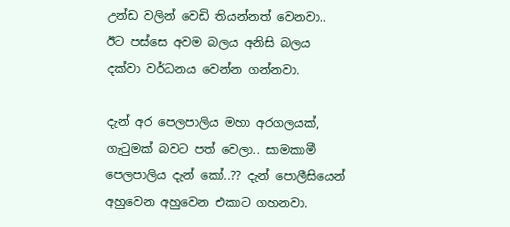උන්ඩ වලින් වෙඩි තියන්නත් වෙනවා.. ඊට පස්සෙ අවම බලය අනිසි බලය දක්වා වර්ධනය වෙන්න ගන්නවා.

දැන් අර පෙලපාලිය මහා අරගලයක්, ගැටුමක් බවට පත් වෙලා.. සාමකාමී පෙලපාලිය දැන් කෝ..?? දැන් පොලීසියෙන් අහුවෙන අහුවෙන එකාට ගහනවා.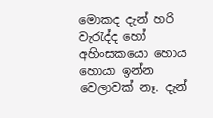මොකද දැන් හරි වැරැද්ද හෝ අහිංසකයො හොය හොයා ඉන්න වෙලාවක් නෑ. දැන්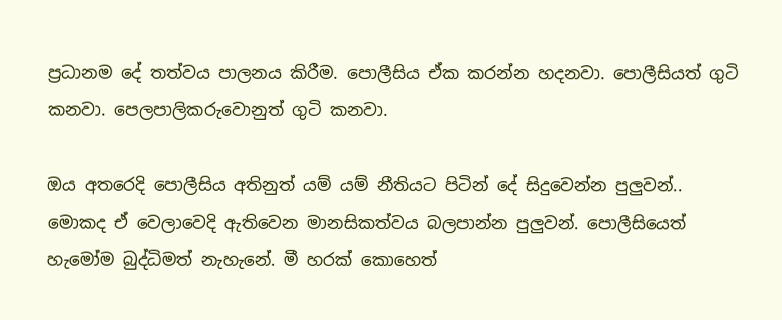ප්‍රධානම දේ තත්වය පාලනය කිරීම. පොලීසිය ඒක කරන්න හදනවා. පොලීසියත් ගුටි කනවා. පෙලපාලිකරුවොනුත් ගුටි කනවා.

ඔය අතරෙදි පොලීසිය අතිනුත් යම් යම් නීතියට පිටින් දේ සිදුවෙන්න පුලුවන්.. මොකද ඒ වෙලාවෙදි ඇතිවෙන මානසිකත්වය බලපාන්න පුලුවන්. පොලීසියෙත් හැමෝම බුද්ධිමත් නැහැනේ. මී හරක් කොහෙත්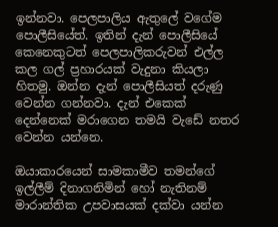ඉන්නවා. පෙලපාලිය ඇතුලේ වගේම පොලීසියේත්. ඉතින් දැන් පොලීසියේ කෙනෙකුටත් පෙලපාලිකරුවන් එල්ල කල ගල් ප්‍රහාරයක් වැදුනා කියලා හිතමු. ඔන්න දැන් පොලීසියත් දරුණු වෙන්න ගන්නවා. දැන් එකෙක් දෙන්නෙක් මරාගෙන තමයි වැඩේ නතර වෙන්න යන්නෙ.

ඔයාකාරයෙන් සාමකාමීව තමන්ගේ ඉල්ලීම් දිනාගනිමින් හෝ නැතිනම් මාරාන්තික උපවාසයක් දක්වා යන්න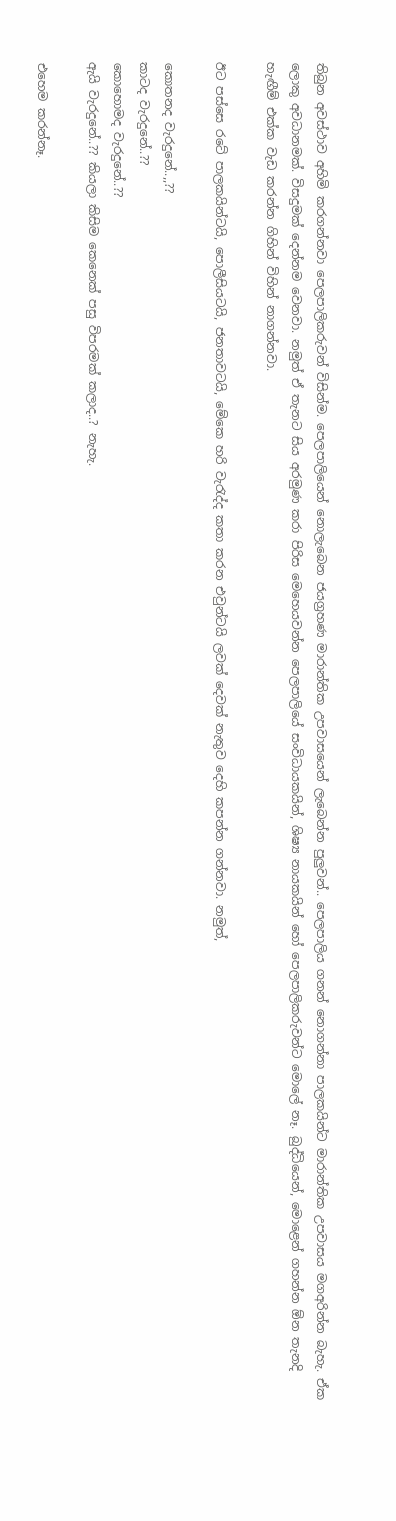තිබුන අවස්ථාව අහිමි කරගන්නවා පෙලපාලිකරුවන් විසින්ම. පෙලපාලියෙන් නොලැබෙන ජයග්‍රහණ මාරාන්තික උපවාසයෙන් ලැබෙන්න පුලුවන්.. පෙලපාලිය ගනන් නොගන්නා පාලකයින්ට මාරාන්තික උපවාසය මගඅරින්න බැහැ. ඒක ලොකු අවධානමක්. විසදුමක් දෙන්නම වෙනවා. නමුත් ඒ තැනට සිය අරමුණ කරා පිරිස මෙහෙයවන්න පෙලපාලියේ සංවිධායකයින්, ශිෂ්‍ය නායකයින් හෝ පෙලපාලිකරුවන්ට මොලේ නෑ. බුද්ධියෙන්, මොළෙන් ගහන්න ඕන තැනදි හැඟීම් එක්ක වැඩ කරන්න ගිහින් විහින් නාගන්නවා.

ඊට පස්සෙ රටේ පාලකයින්ටයි, පොලීසියටයි, ජනතාවටයි, මේකෙ හරි වැරැද්ද කතා කරන එවුන්ටයි ලවක් දෙවක් නැතුව දෙහි කපන්න ගන්නවා. නමුත්,

කොතනද වැරදුනේ..,,??
කාටද වැරදුනේ..??
කොහොමද වැරදුනේ..??
ඇයි වැරදුනේ..?? කියලා කිසිම කෙනෙක් පසු විපරමක් කලාද..? නැහැ.

එහෙම කරන්නෑ.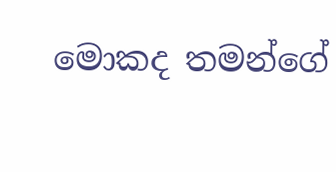මොකද තමන්ගේ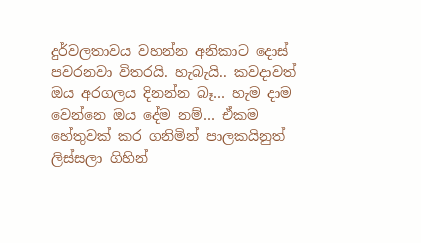දුර්වලතාවය වහන්න අනිකාට දොස් පවරනවා විතරයි. හැබැයි.. කවදාවත් ඔය අරගලය දිනන්න බෑ… හැම දාම වෙන්නෙ ඔය දේම නම්… ඒකම හේතුවක් කර ගනිමින් පාලකයිනුත් ලිස්සලා ගිහින්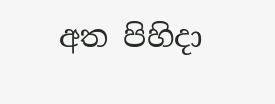අත පිහිදා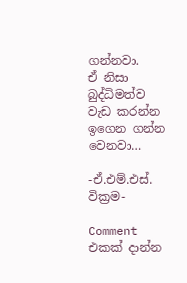ගන්නවා.
ඒ නිසා බුද්ධිමත්ව වැඩ කරන්න ඉගෙන ගන්න වෙනවා…

-ඒ.එම්.එස්. වික්‍රම-

Comment එකක් දාන්න